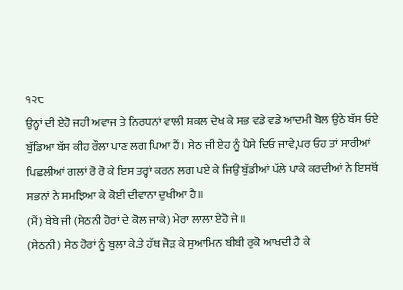੧੨੮
ਉਨ੍ਹਾਂ ਦੀ ਏਹੋ ਜਹੀ ਅਵਾਜ ਤੇ ਨਿਰਧਨਾਂ ਵਾਲੀ ਸ਼ਕਲ ਦੇਖ ਕੇ ਸਭ ਵਡੇ ਵਡੇ ਆਦਮੀ ਬੋਲ ਉਠੇ ਬੱਸ ਓਏ ਬੁੱਡਿਆ ਬੱਸ ਕੀਹ ਰੌਲਾ ਪਾਣ ਲਗ ਪਿਆ ਹੈਂ। ਸੇਠ ਜੀ ਏਹ ਨੂੰ ਪੈਸੇ ਦਿਓ ਜਾਵੇ,ਪਰ ਓਹ ਤਾਂ ਸਾਰੀਆਂ ਪਿਛਲੀਆਂ ਗਲਾਂ ਰੋ ਰੋ ਕੇ ਇਸ ਤਰ੍ਹਾਂ ਕਰਨ ਲਗ ਪਏ ਕੇ ਜਿਉਂ ਬੁੱਡੀਆਂ ਪੱਲੇ ਪਾਕੇ ਕਰਦੀਆਂ ਨੇ ਇਸਥੋਂ ਸਭਨਾਂ ਨੇ ਸਮਝਿਆ ਕੇ ਕੋਈ ਦੀਵਾਨਾ ਦੁਖੀਆ ਹੈ॥
(ਮੈਂ) ਬੇਬੇ ਜੀ (ਸੇਠਨੀ ਹੋਰਾਂ ਦੇ ਕੋਲ ਜਾਕੇ) ਮੇਰਾ ਲਾਲਾ ਏਹੋ ਜੇ॥
(ਸੇਠਨੀ) ਸੇਠ ਹੋਰਾਂ ਨੂੰ ਬੁਲਾ ਕੇ.ਤੇ ਹੱਥ ਜੋੜ ਕੇ ਸੁਆਮਿਨ ਬੀਬੀ ਰੁਕੋ ਆਖਦੀ ਹੈ ਕੇ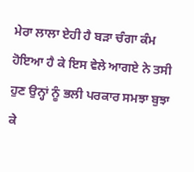ਮੇਰਾ ਲਾਲਾ ਏਹੀ ਹੈ ਬੜਾ ਚੰਗਾ ਕੰਮ ਹੋਇਆ ਹੈ ਕੇ ਇਸ ਵੇਲੇ ਆਗਏ ਨੇ ਤਸੀ ਹੁਣ ਉਨ੍ਹਾਂ ਨੂੰ ਭਲੀ ਪਰਕਾਰ ਸਮਝਾ ਬੁਝਾ ਕੇ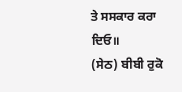ਤੇ ਸਸਕਾਰ ਕਰਾ ਦਿਓ॥
(ਸੇਠ) ਬੀਬੀ ਰੁਕੋ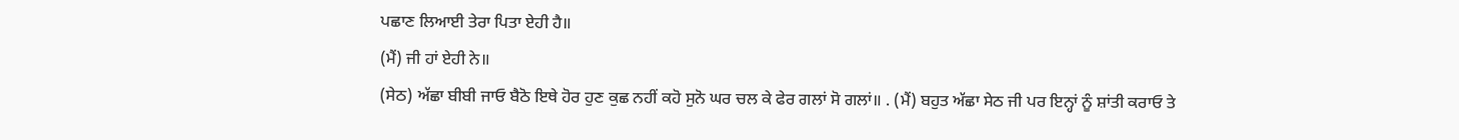ਪਛਾਣ ਲਿਆਈ ਤੇਰਾ ਪਿਤਾ ਏਹੀ ਹੈ॥
(ਮੈਂ) ਜੀ ਹਾਂ ਏਹੀ ਨੇ॥
(ਸੇਠ) ਅੱਛਾ ਬੀਬੀ ਜਾਓ ਬੈਠੋ ਇਥੇ ਹੋਰ ਹੁਣ ਕੁਛ ਨਹੀਂ ਕਹੋ ਸੁਨੋ ਘਰ ਚਲ ਕੇ ਫੇਰ ਗਲਾਂ ਸੋ ਗਲਾਂ॥ . (ਮੈਂ) ਬਹੁਤ ਅੱਛਾ ਸੇਠ ਜੀ ਪਰ ਇਨ੍ਹਾਂ ਨੂੰ ਸ਼ਾਂਤੀ ਕਰਾਓ ਤੇ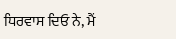ਧਿਰਵਾਸ ਦਿਓ ਨੇ, ਮੈਂ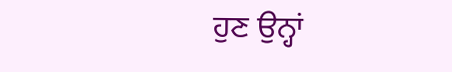ਹੁਣ ਉਨ੍ਹਾਂ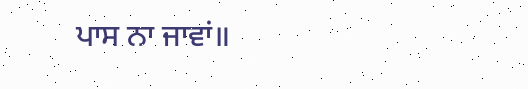ਪਾਸ ਨਾ ਜਾਵਾਂ॥